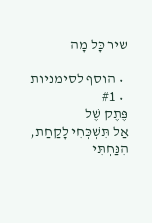שיר כָּל מָה

  • הוסף לסימניות
  • #1
פֶּתֶק שֶׁל
אַל תִּשְׁכְּחִי לָקַחַת, הִנַּחְתִּי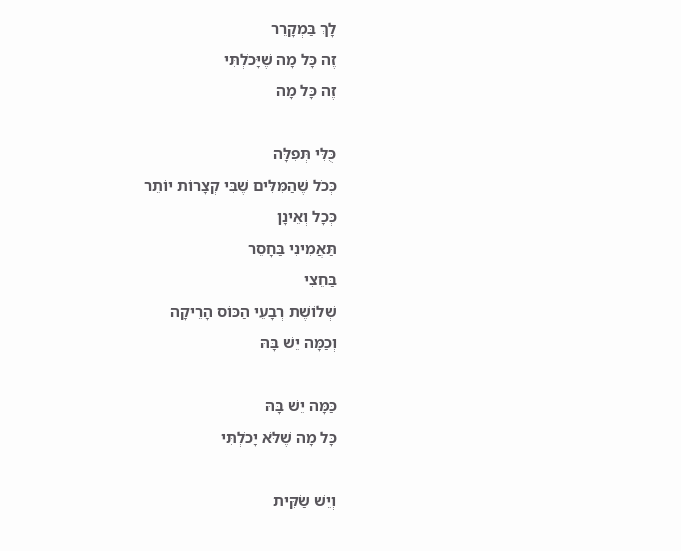לָךְ בַּמְקָרֵר
זֶה כָּל מָה שֶׁיָּכֹלְתִּי
זֶה כָּל מָה

כֻּלִּי תְּפִלָּה
כְּכֹל שֶׁהַמִּלִּים שֶׁבִּי קְצָרוֹת יוֹתֵר
כְּכָל וְאֵינָן
תַּאֲמִינִי בַּחָסֵר
בַּחֵצִי
שְׁלוֹשֶׁת רְבָעֵי הַכּוֹס הָרֵיקָה
וְכַמָּה יֵשׁ בָּהּ

כַּמָּה יֵשׁ בָּהּ
כָּל מָה שֶׁלֹּא יָכֹלְתִּי

וְיֵשׁ שַׂקִּית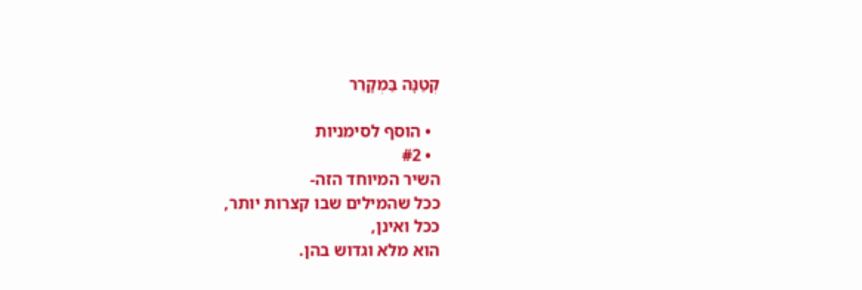קְטַנָּה בַּמְקָרֵר

  • הוסף לסימניות
  • #2
השיר המיוחד הזה-
ככל שהמילים שבו קצרות יותר,
ככל ואינן,
הוא מלא וגדוש בהן.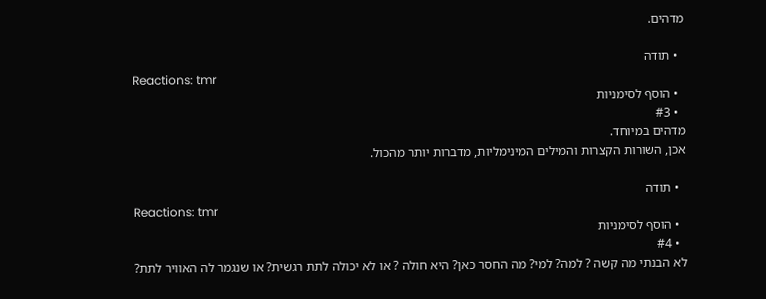מדהים.

  • תודה
Reactions: tmr
  • הוסף לסימניות
  • #3
מדהים במיוחד.
אכן, השורות הקצרות והמילים המינימליות, מדברות יותר מהכול.

  • תודה
Reactions: tmr
  • הוסף לסימניות
  • #4
לא הבנתי מה קשה ? למה? למי? מה החסר כאן? היא חולה ? או לא יכולה לתת רגשית? או שנגמר לה האוויר לתת?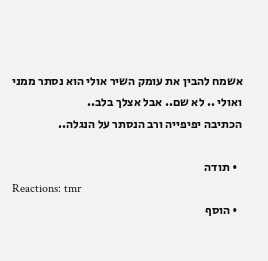אשמח להבין את עומק השיר אולי הוא נסתר ממני ואולי .. לא שם.. אבל אצלך בלב..
הכתיבה יפיפייה ורב הנסתר על הנגלה..

  • תודה
Reactions: tmr
  • הוסף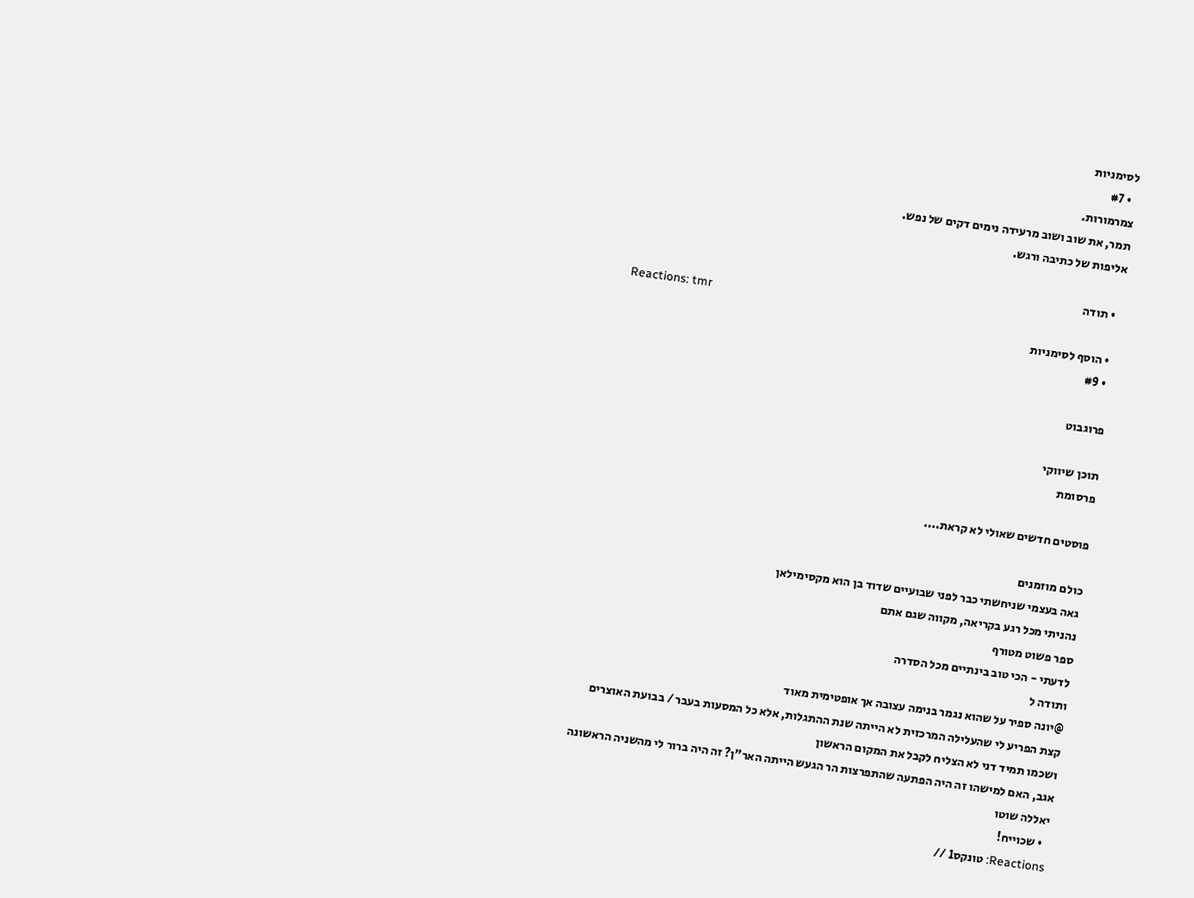לסימניות
  • #7
צמרמורות.
תמר, את שוב ושוב מרעידה נימים דקים של נפש.
אליפות של כתיבה ורגש.

  • תודה
Reactions: tmr
  • הוסף לסימניות
  • #9

פרוגבוט

תוכן שיווקי
פרסומת

פוסטים חדשים שאולי לא קראת....

כולם מוזמנים
גאה בעצמי שניחשתי כבר לפני שבועיים שדוד בן הוא מקסימילאן
נהניתי מכל רגע בקריאה, מקווה שגם אתם
ספר פשוט מטורף
לדעתי - הכי טוב בינתיים מכל הסדרה
ותודה ל
@יונה ספיר על שהוא נגמר בנימה עצובה אך אופטימית מאוד
קצת הפריע לי שהעלילה המרכזית לא הייתה שנת ההתגלות, אלא כל המסעות בעבר / בבועת האוצרים
ושכמו תמיד דני לא הצליח לקבל את המקום הראשון
אגב, האם למישהו זה היה הפתעה שהתפרצות הר הגעש הייתה האר"ן? זה היה ברור לי מהשניה הראשונה
יאללה שוטו
  • שכוייח!
Reactions: טונקס1 //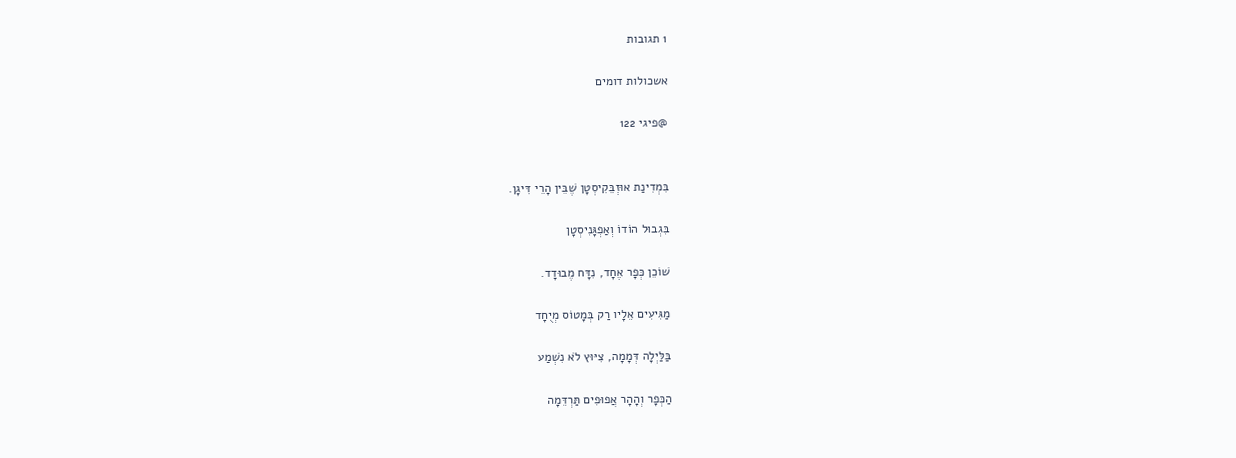1 תגובות

אשכולות דומים

@פיגי 122


בִּמְדִינַת אוּזְבֵּקִיסְטָן שֶׁבֵּין הָרֵי דִּיגָן.

בִּגְבוּל הוֹדוֹ וְאַפְגָּנִיסְטָן

שׁוֹכֵן כְּפָר אֶחָד, נִדָּח מֶבוּדָד.

מַגִּיעִים אֵלָיו רַק בְּמָטוֹס מְיֻחָד

בַּלַּיְלָה דְּמָמָה, צִיּוּץ לֹא נִשְׁמַע

הַכְּפָר וְהָהָר אֲפוּפִים תַּרְדֵּמָה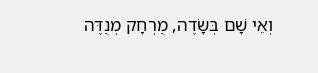וְאֵי שָׁם בְּשָׂדֶה, מֻרְחָק מְנֻדֶּה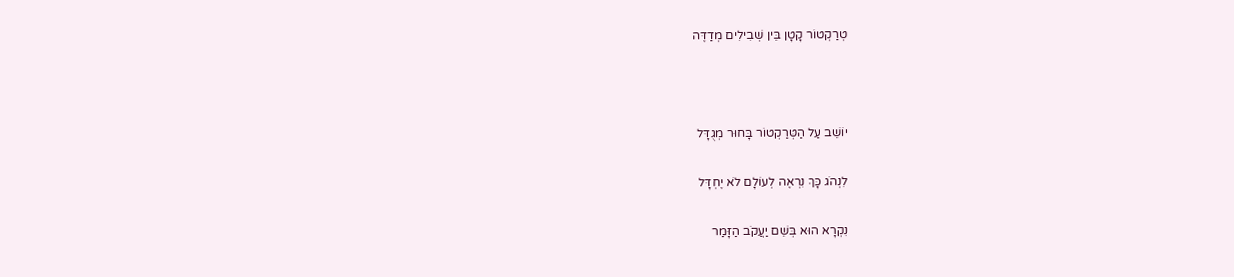טְרַקְטוֹר קָטָן בֵּין שְׁבִילִים מְדַדֶּה



יוֹשֵׁב עַל הַטְּרַקְטוֹר בָּחוּר מְגֻדָּל

לִנְהֹג כָּךְ נִרְאֶה לְעוֹלָם לֹא יֶחְדָּל

נִקְרָא הוּא בְּשֵׁם יַעֲקֹב הַזָּמַר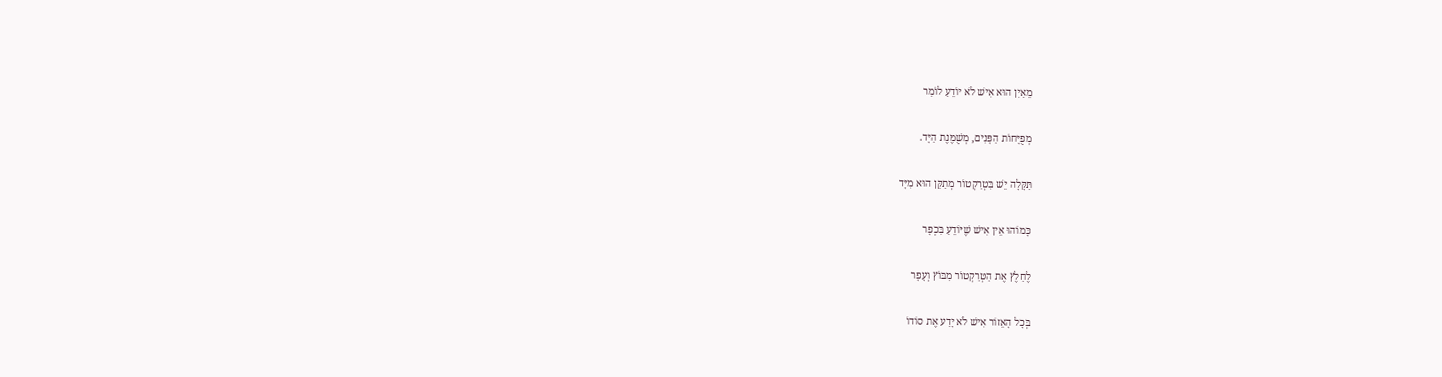מֵאַיִן הוּא אִישׁ לֹא יוֹדֵעַ לוֹמַר

מְפֻיָּחוֹת הַפָּנִים, מְשֻׁמֶּנֶת הַיָּד.

תַּקָּלָה יֵשׁ בִּטְרַקְטוֹר מְתַקֵּן הוּא מִיָּד

כָּמוֹהוּ אֵין אִישׁ שֶׁיּוֹדֵעַ בִּכְפָר

לֶחַלֶץ אֶת הַטְּרַקְטוֹר מִבּוֹץ וְעָפָר

בְּכָל הָאֵזוֹר אִישׁ לֹא יָדַע אֶת סוֹדוֹ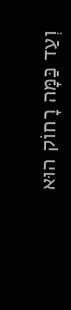וְעַד כַּמָּה רָחוֹק הוּא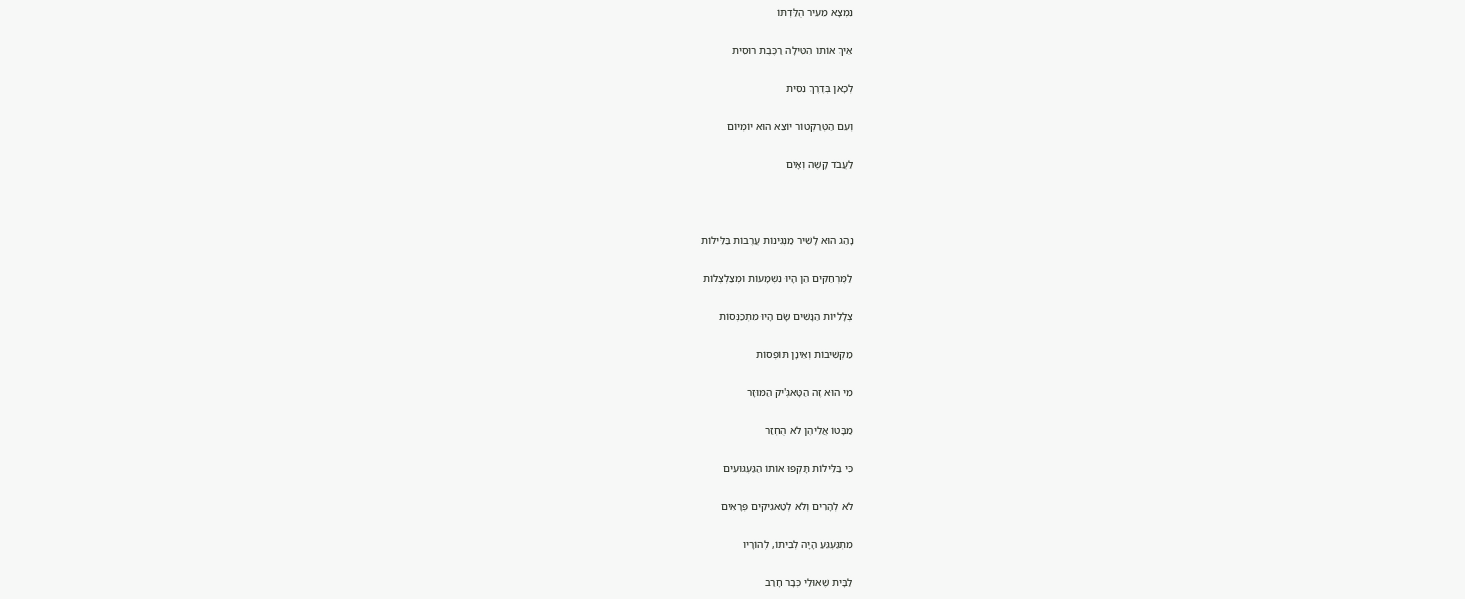נִמְצָא מֵעִיר הֻלַּדְתּוֹ

אֵיךְ אוֹתוֹ הִטִּילָה רַכֶּבֶת רוּסִית

לְכָאן בְּדֶרֶךְ נִסִּית

וְעִם הַטְּרַקְטוֹר יוֹצֵא הוּא יוֹמְיוֹם

לַעֲבֹד קָשֶׁה וְאָיֹם



נָהַג הוּא לָשִׁיר מַנְגִּינוֹת עֲרֶבוֹת בַּלֵּילוֹת

לַמֶּרְחַקִּים הֵן הָיוּ נִשְׁמָעוֹת וּמְצַלְצְלוֹת

צְלָלִיּוֹת הַנָּשִׁים שָׂם הָיוּ מִתְכַּנְּסוֹת

מַקְשִׁיבוֹת וְאֵינָן תּוֹפְסוֹת

מִי הוּא זֶה הַטָּאגְּ'יק הַמּוּזָר

מַבָּטוֹ אֲלֵיהֶן לֹא הֻחְזַר

כִּי בַּלֵּילוֹת תָּקְפוּ אוֹתוֹ הַגַּעְגּוּעִים

לֹא לְהָרִים וְלֹא לְטַאגִיקִים פְּרָאִים

מִתְגַּעְגֵּעַ הָיָה לְבֵיתוֹ, לְהוֹרָיו

לַבָּית שֶׁאוּלַי כְּבָר חָרַב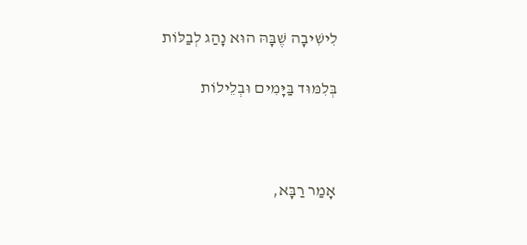לִישִׁיבָה שֶׁבָּהּ הוּא נָהַג לְבַלּוֹת

בְּלִמּוּד בַּיָּמִים וּבְלֵילוֹת



אָמַר רַבָּא,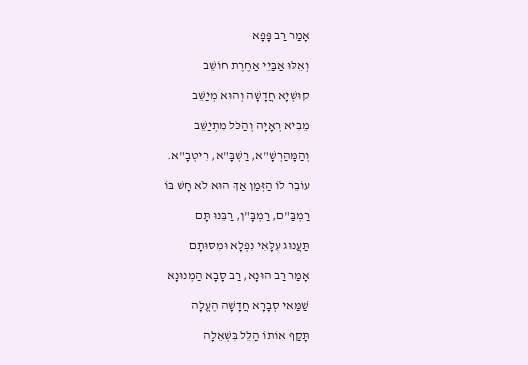אָמַר רַב פָּפָא

וְאֵלּוּ אַבַּיֵי אַחֶרֶת חוֹשֵׁב

קוּשְׁיָא חֲדָשָׁה וְהוּא מְיַשֵּׁב

מֵבִיא רְאָיָה וְהַכֹּל מִתְיַשֵּׁב

וְהַמָּהַרְשָׁ"א, רַשְׁבָּ"א, רִיטְבָ"א.

עוֹבֵר לוֹ הַזְּמַן אַךְ הוּא לֹא חָשׁ בּוֹ

רַמְבַּ"ם, רַמְבָּ"ן, רַבֵּנוּ תָּם

תַּעֲנוּג עִלָּאִי נִפְלָא וּמִסּוּתָם

אָמַר רַב הוּנָא, רַב סָבָא הַמְנוּנָא

שַׁמַּאי סְבָרָא חֲדָשָׁה הֶעֱלָה

תָּקַף אוֹתוֹ הַלֵּל בִּשְׁאֵלָה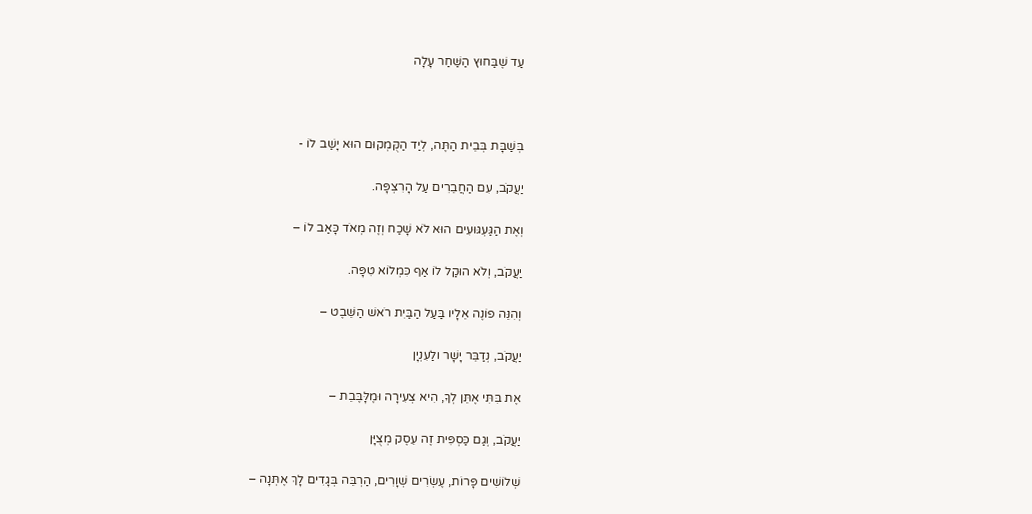עַד שֶׁבַּחוּץ הַשַּׁחַר עָלָה



בְּשַׁבָּת בְּבֵית הַתֶּה, לְיַד הַקֻּמְקוּם הוּא יָשַׁב לוֹ -

יַעֲקֹב, עִם הַחֲבֵרִים עַל הָרִצְפָּה.

וְאֶת הַגַּעְגּוּעִים הוּא לֹא שָׁכַח וְזֶה מְאֹד כָּאַב לוֹ –

יַעֲקֹב, וְלֹא הוּקַל לוֹ אַף כִּמְלוֹא טִפָּה.

וְהִנֵּה פוֹנֶה אֵלָיו בַּעַל הַבַּיִת רֹאשׁ הַשֵּׁבֶט –

יַעֲקֹב, נְדַבֵּר יָשָׁר ולַעִנְיָן

אֶת בִּתִּי אֶתֵּן לְךָ, הִיא צְעִירָה וּמֶלָּבֶּבֵת –

יַעֲקֹב, וְגַם כַּסְפִּית זֶה עֵסֶק מְצֻיָּן

שְׁלוֹשִׁים פָּרוֹת, עֶשְׂרִים שְׁוָרִים, הַרְבֵּה בְּגָדִים לָךְ אֶתְּנָה –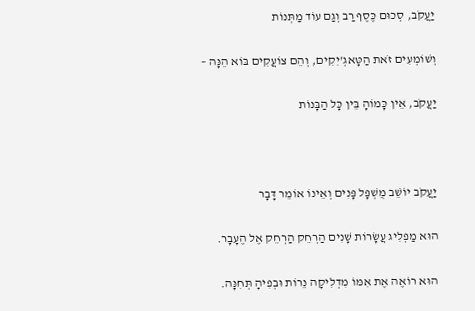יַעֲקֹב, סְכוּם כֶּסֶף רַב וְגַם עוֹד מַתְּנוֹת

וְשׁוֹמְעִים זֹאת הַטָּאגְ'יִקִים, וְהֵם צוֹעֲקִים בּוֹא הֵנָּה –

יַעֲקֹב, אֵין כָּמוֹהָ בֵּין כָּל הַבָּנוֹת



יַעֲקֹב יוֹשֵׁב מֻשְׁפָּל פָּנִים וְאֵינוֹ אוֹמֵר דָּבָר

הוּא מַפְלִיג עֲשָׂרוֹת שָׁנִים הַרְחֵק הַרְחֵק אֶל הֶעָבָר.

הוּא רוֹאֶה אֶת אִמּוֹ מִדְלִיקָה נֵרוֹת וּבְפִיהָ תְּחִנָּה.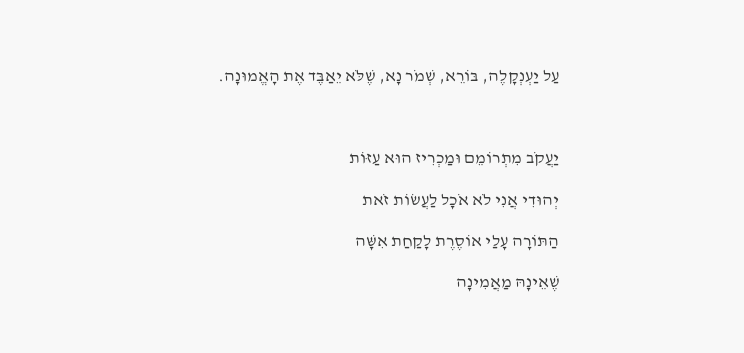עַל יַעְנְקָלֶה, בּוֹרֵא, שְׁמֹר נָא, שֶׁלֹּא יֵאַבֶּד אֶת הָאֱמוּנָה.



יַעֲקֹב מִתְרוֹמֵם וּמַכְרִיז הוּא עַזּוֹת

יְהוּדִי אֲנִי לֹא אֹכָל לַעֲשׂוֹת זֹאת

הַתּוֹרָה עָלַי אוֹסֶרֶת לָקַחַת אִשָּׁה

שֶׁאֵינָהּ מַאֲמִינָה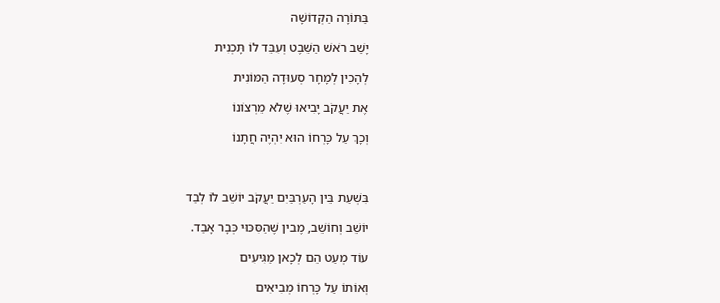בַּתּוֹרָה הַקְּדוֹשָׁה

יָשַׁב רֹאשׁ הַשֵּׁבֶט וְעִבֵּד לוֹ תָּכְנִית

לְהָכִין לְמָחָר סְעוּדָה הַמּוֹנִית

אֶת יַעֲקֹב יָבִיאוּ שֶׁלֹא מֵרְצוֹנוֹ

וְכָךְ עַל כָּרְחוֹ הוּא יִהְיֶה חֲתָנוֹ



בִּשְׁעַת בֵּין הָעַרְבַּיִם יַעֲקֹב יוֹשֵׁב לוֹ לְבַד

יוֹשֵׁב וְחוֹשֵׁב, מֶבין שֶׁהַסִּכּוּי כְּבָר אָבַד.

עוֹד מְעַט הֵם לְכָאן מַגִּיעִים

וְאוֹתוֹ עַל כָּרְחוֹ מְבִיאִים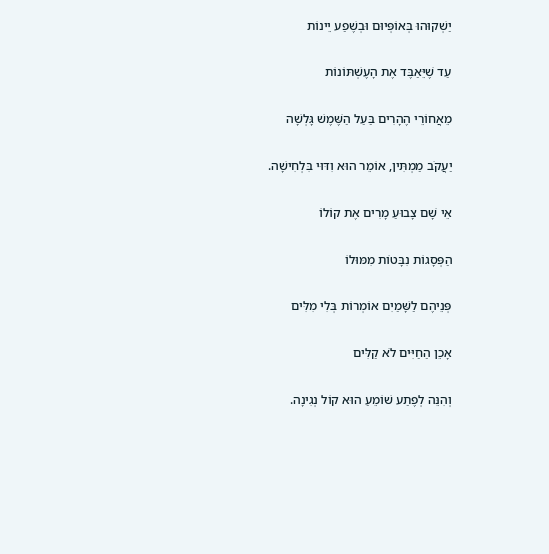יַשְׁקוּהוּ בְּאוֹפְּיוּם וּבְשֶׁפַע יֵינוֹת

עַד שֶׁיֵּאַבֶּד אֶת הָעֶשְׁתּוֹנוֹת

מֵאֲחוֹרֵי הֶהָרִים בַּעַל הַשֶּׁמֶשׁ גָּלְשָׁה

יַעֲקֹב מַמְתִּין, אוֹמֵר הוּא וִדּוּי בִּלְחִישָׁה.

אֵי שָׁם צָבוּעַ מָרִים אֶת קוֹלוֹ

הַפְּסָגוֹת נִבָּטוֹת מִמּוּלוֹ

פְּנֵיהֶם לַשָּׁמַיִם אוֹמְרוֹת בְּלִי מִלִּים

אָכֵן הַחַיִּים לֹא קַלִּים

וְהִנֵּה לְפֶתַע שׁוֹמֵעַ הוּא קוֹל נְגִינָה.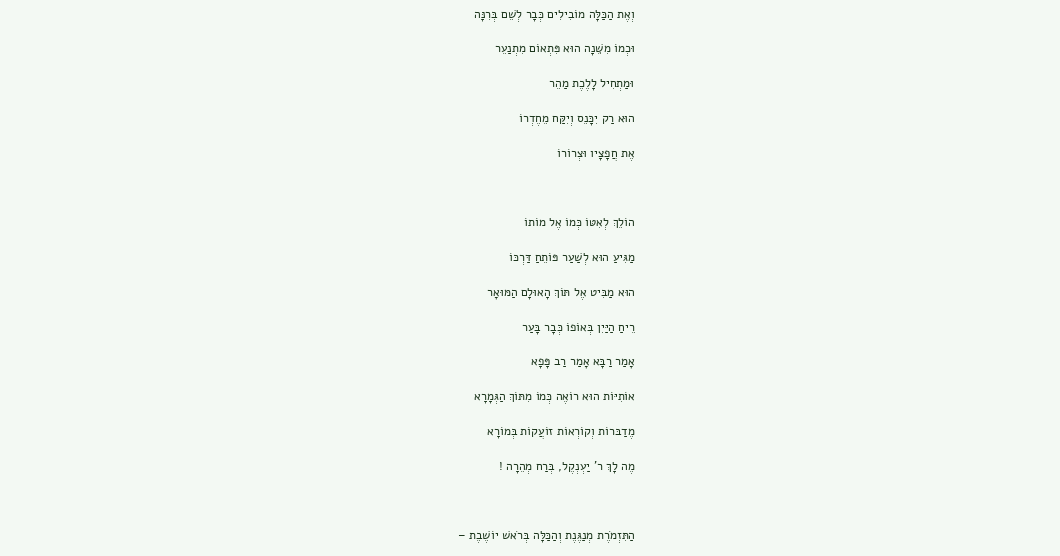וְאֶת הַכַּלָּה מוֹבִילִים כְּבָר לְשֵׁם בְּרִנָּה

וּכְמוֹ מִשֵּׁנָה הוּא פִּתְאוֹם מִתְנַעֵר

וּמַתְחִיל לָלֶכֶת מַהֵר

הוּא רַק יִכָּנֵס וְיִקַּח מֵחֶדְרוֹ

אֶת חֲפָצָיו וּצְרוֹרוֹ



הוֹלֵךְ לְאִטּוֹ כְּמוֹ אֶל מוֹתוֹ

מַגִּיעַ הוּא לְשַׁעַר פּוֹתֵחַ דַּרְכּוֹ

הוּא מַבִּיט אֶל תּוֹךְ הָאוּלָם הַמּוּאָר

רֵיחַ הַיַּיִן בְּאוֹפוֹ כְּבָר בָּעַר

אָמַר רַבָּא אָמַר רַב פָּפָא

אוֹתִיּוֹת הוּא רוֹאֶה כְּמוֹ מִתּוֹךְ הַגְּמָרָא

מֶדַבּרוֹת וְקוֹרְאוֹת זוֹעֲקוֹת בְּמוֹרָא

מֶה לָךְ ר' יַעְנְקֶל, בְּרַח מְהֵרָה !



הַתִּזְמֹרֶת מְנַגֶּנֶת וְהַכַּלָּה בְּרֹאשׁ יוֹשֶׁבֶת –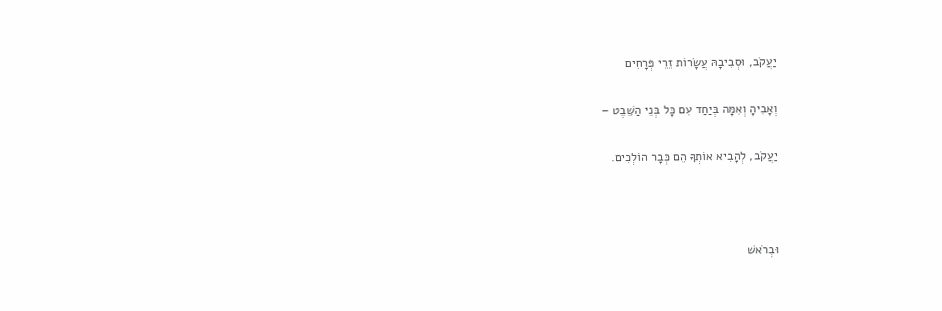יַעֲקֹב, וּסְבִיבָהּ עֲשָׂרוֹת זֵרֵי פְּרָחִים

וְאָבִיהָ וְאִמָּה בְּיַחַד עִם כָּל בְּנֵי הַשֵּׁבֶט –

יַעֲקֹב, לְהָבִיא אוֹתְךָ הֵם כְּבָר הוֹלְכִים.



וּבְרֹאשׁ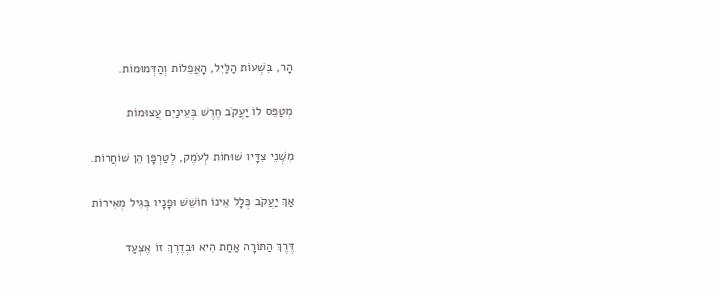הָר, בִּשְׁעוֹת הַלַּיִל, הָאֲפֵלוֹת וְהַדְּמוּמוֹת.

מְטַפֵּס לוֹ יַעֲקֹב חֶרֶשׁ בְּעֵינַיִם עֲצוּמוֹת

מִשְּׁנֵי צִדָּיו שׁוּחוֹת לְעֹמֶק, לְטַרְפָּן הֵן שׁוֹחֲרוֹת.

אַךְ יַעֲקֹב כְּלָל אֵינוֹ חוֹשֵׁשׁ וּפָנָיו בְּגִיל מְאִירוֹת

דֶּרֶךְ הַתּוֹרָה אַחַת הִיא וּבְדֶרֶךְ זוֹ אֶצְעַד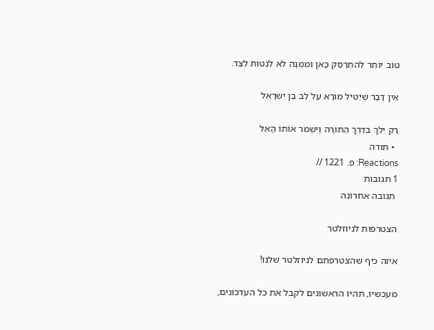טוֹב יוֹתֵר לְהִתְרַסֵּק כָּאן וּמִמֶּנָּה לֹא לִנְטוֹת לְצַד.

אֵין דָּבָר שֶׁיַּטִּיל מוֹרָא עַל לֵב בֶּן יִשְׂרָאֵל

רַק יֵלֵךְ בְּדֶרֶךְ הַתּוֹרָה וְיִשְׁמֹר אוֹתוֹ הָאֵל
  • תודה
Reactions: פ. 1221 //
1 תגובות
 תגובה אחרונה

הצטרפות לניוזלטר

איזה כיף שהצטרפתם לניוזלטר שלנו!

מעכשיו, תהיו הראשונים לקבל את כל העדכונים,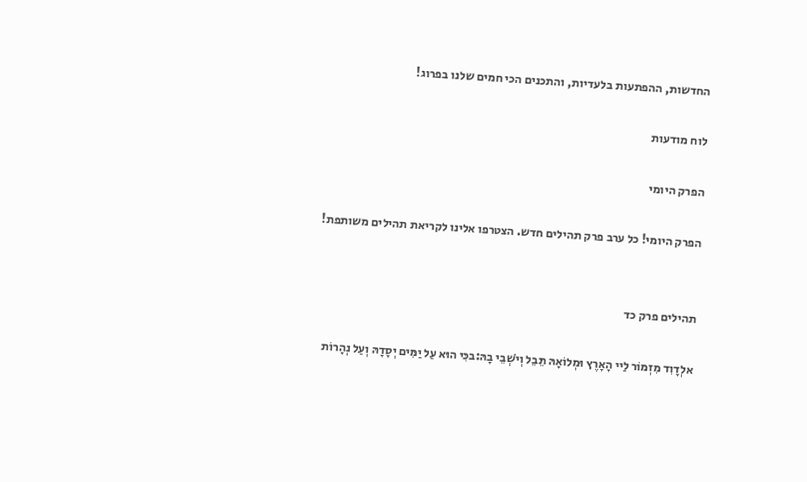החדשות, ההפתעות בלעדיות, והתכנים הכי חמים שלנו בפרוג!

לוח מודעות

הפרק היומי

הפרק היומי! כל ערב פרק תהילים חדש. הצטרפו אלינו לקריאת תהילים משותפת!


תהילים פרק כד

אלְדָוִד מִזְמוֹר לַיי הָאָרֶץ וּמְלוֹאָהּ תֵּבֵל וְיֹשְׁבֵי בָהּ:בכִּי הוּא עַל יַמִּים יְסָדָהּ וְעַל נְהָרוֹת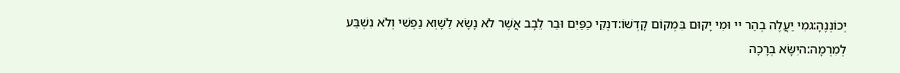יְכוֹנְנֶהָ:גמִי יַעֲלֶה בְהַר יי וּמִי יָקוּם בִּמְקוֹם קָדְשׁוֹ:דנְקִי כַפַּיִם וּבַר לֵבָב אֲשֶׁר לֹא נָשָׂא לַשָּׁוְא נַפְשִׁי וְלֹא נִשְׁבַּע לְמִרְמָה:היִשָּׂא בְרָכָה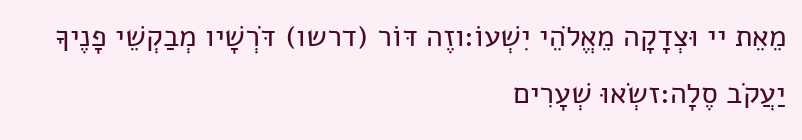מֵאֵת יי וּצְדָקָה מֵאֱלֹהֵי יִשְׁעוֹ:וזֶה דּוֹר (דרשו) דֹּרְשָׁיו מְבַקְשֵׁי פָנֶיךָ יַעֲקֹב סֶלָה:זשְׂאוּ שְׁעָרִים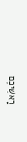רָאשֵׁיכֶם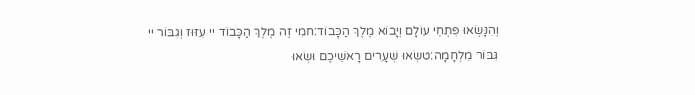וְהִנָּשְׂאוּ פִּתְחֵי עוֹלָם וְיָבוֹא מֶלֶךְ הַכָּבוֹד:חמִי זֶה מֶלֶךְ הַכָּבוֹד יי עִזּוּז וְגִבּוֹר יי גִּבּוֹר מִלְחָמָה:טשְׂאוּ שְׁעָרִים רָאשֵׁיכֶם וּשְׂאוּ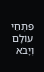פִּתְחֵי עוֹלָם וְיָבֹא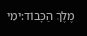מֶלֶךְ הַכָּבוֹד:ימִי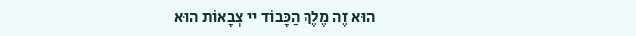הוּא זֶה מֶלֶךְ הַכָּבוֹד יי צְבָאוֹת הוּא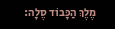מֶלֶךְ הַכָּבוֹד סֶלָה: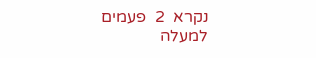נקרא  2  פעמים
למעלה